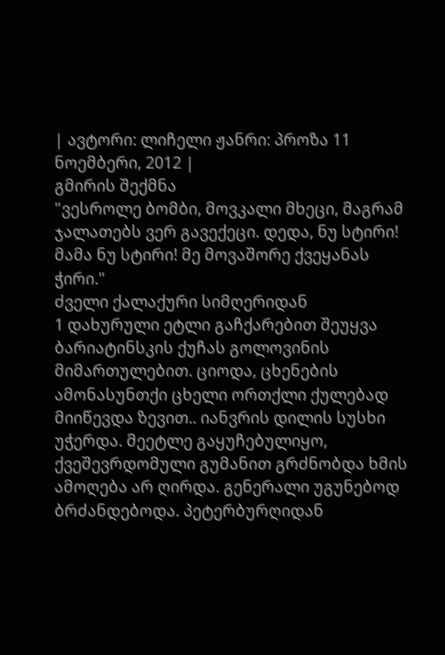| ავტორი: ლიჩელი ჟანრი: პროზა 11 ნოემბერი, 2012 |
გმირის შექმნა
"ვესროლე ბომბი, მოვკალი მხეცი, მაგრამ ჯალათებს ვერ გავექეცი. დედა, ნუ სტირი! მამა ნუ სტირი! მე მოვაშორე ქვეყანას ჭირი."
ძველი ქალაქური სიმღერიდან
1 დახურული ეტლი გაჩქარებით შეუყვა ბარიატინსკის ქუჩას გოლოვინის მიმართულებით. ციოდა, ცხენების ამონასუნთქი ცხელი ორთქლი ქულებად მიიწევდა ზევით.. იანვრის დილის სუსხი უჭერდა. მეეტლე გაყუჩებულიყო, ქვეშევრდომული გუმანით გრძნობდა ხმის ამოღება არ ღირდა. გენერალი უგუნებოდ ბრძანდებოდა. პეტერბურღიდან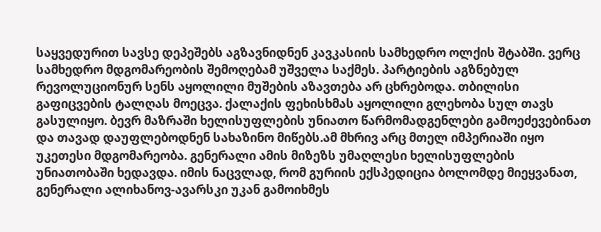საყვედურით სავსე დეპეშებს აგზავნიდნენ კავკასიის სამხედრო ოლქის შტაბში. ვერც სამხედრო მდგომარეობის შემოღებამ უშველა საქმეს. პარტიების აგზნებულ რევოლუციონურ სენს აყოლილი მუშების აზავთება არ ცხრებოდა. თბილისი გაფიცვების ტალღას მოეცვა. ქალაქის ფეხისხმას აყოლილი გლეხობა სულ თავს გასულიყო. ბევრ მაზრაში ხელისუფლების უნიათო წარმომადგენლები გამოეძევებინათ და თავად დაუფლებოდნენ სახაზინო მიწებს.ამ მხრივ არც მთელ იმპერიაში იყო უკეთესი მდგომარეობა. გენერალი ამის მიზეზს უმაღლესი ხელისუფლების უნიათობაში ხედავდა. იმის ნაცვლად, რომ გურიის ექსპედიცია ბოლომდე მიეყვანათ, გენერალი ალიხანოვ-ავარსკი უკან გამოიხმეს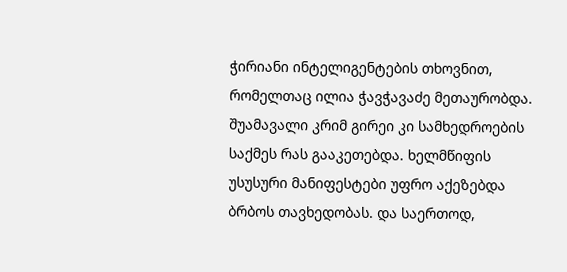ჭირიანი ინტელიგენტების თხოვნით, რომელთაც ილია ჭავჭავაძე მეთაურობდა. შუამავალი კრიმ გირეი კი სამხედროების საქმეს რას გააკეთებდა. ხელმწიფის უსუსური მანიფესტები უფრო აქეზებდა ბრბოს თავხედობას. და საერთოდ,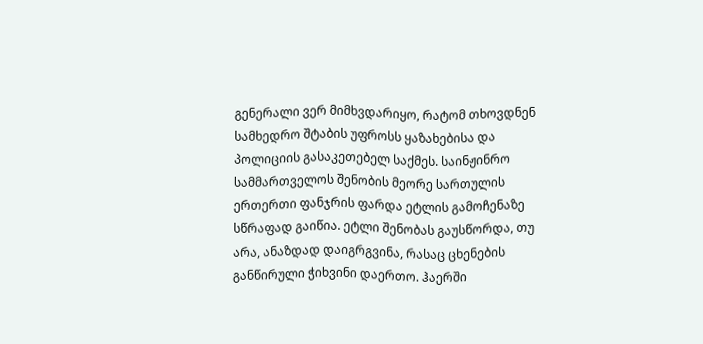გენერალი ვერ მიმხვდარიყო, რატომ თხოვდნენ სამხედრო შტაბის უფროსს ყაზახებისა და პოლიციის გასაკეთებელ საქმეს. საინჟინრო სამმართველოს შენობის მეორე სართულის ერთერთი ფანჯრის ფარდა ეტლის გამოჩენაზე სწრაფად გაიწია. ეტლი შენობას გაუსწორდა, თუ არა, ანაზდად დაიგრგვინა, რასაც ცხენების განწირული ჭიხვინი დაერთო. ჰაერში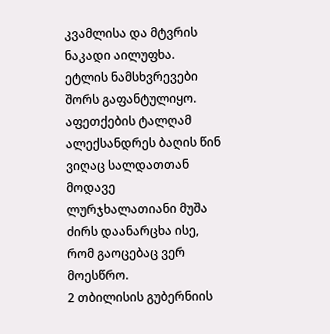კვამლისა და მტვრის ნაკადი აილუფხა. ეტლის ნამსხვრევები შორს გაფანტულიყო. აფეთქების ტალღამ ალექსანდრეს ბაღის წინ ვიღაც სალდათთან მოდავე ლურჯხალათიანი მუშა ძირს დაანარცხა ისე, რომ გაოცებაც ვერ მოესწრო.
2 თბილისის გუბერნიის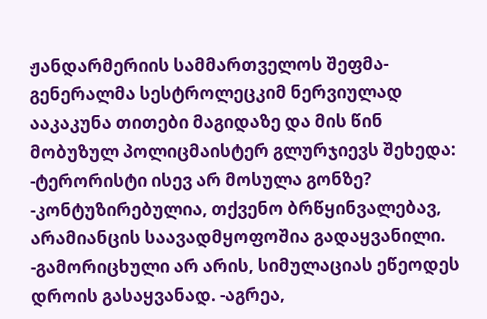ჟანდარმერიის სამმართველოს შეფმა- გენერალმა სესტროლეცკიმ ნერვიულად ააკაკუნა თითები მაგიდაზე და მის წინ მობუზულ პოლიცმაისტერ გლურჯიევს შეხედა: -ტერორისტი ისევ არ მოსულა გონზე? -კონტუზირებულია, თქვენო ბრწყინვალებავ, არამიანცის საავადმყოფოშია გადაყვანილი. -გამორიცხული არ არის, სიმულაციას ეწეოდეს დროის გასაყვანად. -აგრეა,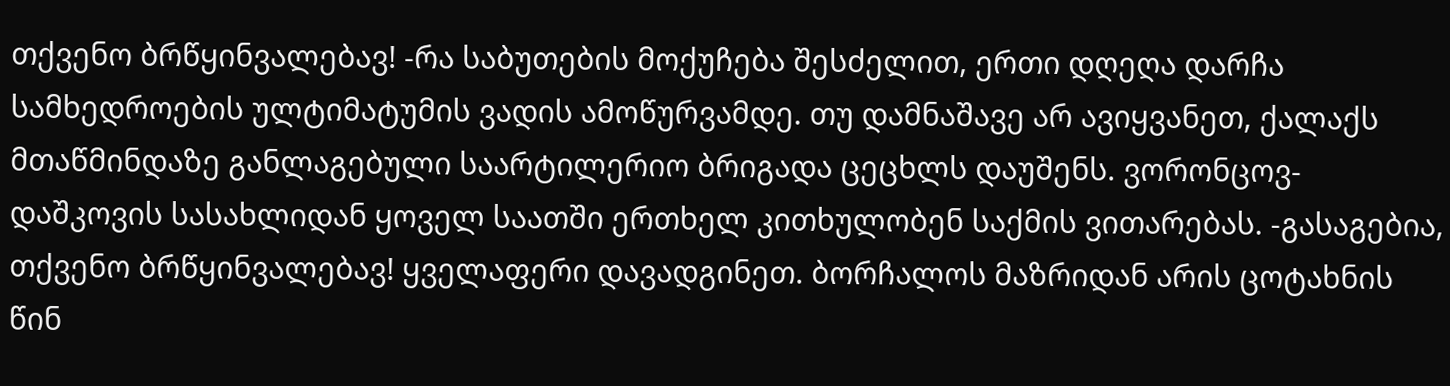თქვენო ბრწყინვალებავ! -რა საბუთების მოქუჩება შესძელით, ერთი დღეღა დარჩა სამხედროების ულტიმატუმის ვადის ამოწურვამდე. თუ დამნაშავე არ ავიყვანეთ, ქალაქს მთაწმინდაზე განლაგებული საარტილერიო ბრიგადა ცეცხლს დაუშენს. ვორონცოვ-დაშკოვის სასახლიდან ყოველ საათში ერთხელ კითხულობენ საქმის ვითარებას. -გასაგებია, თქვენო ბრწყინვალებავ! ყველაფერი დავადგინეთ. ბორჩალოს მაზრიდან არის ცოტახნის წინ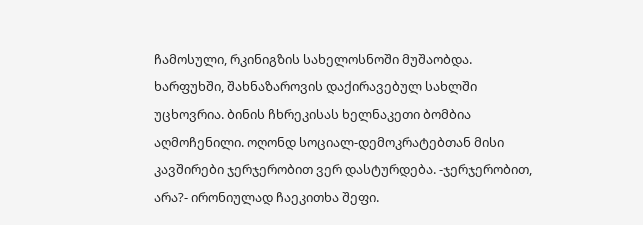ჩამოსული, რკინიგზის სახელოსნოში მუშაობდა. ხარფუხში, შახნაზაროვის დაქირავებულ სახლში უცხოვრია. ბინის ჩხრეკისას ხელნაკეთი ბომბია აღმოჩენილი. ოღონდ სოციალ-დემოკრატებთან მისი კავშირები ჯერჯერობით ვერ დასტურდება. -ჯერჯერობით, არა?- ირონიულად ჩაეკითხა შეფი.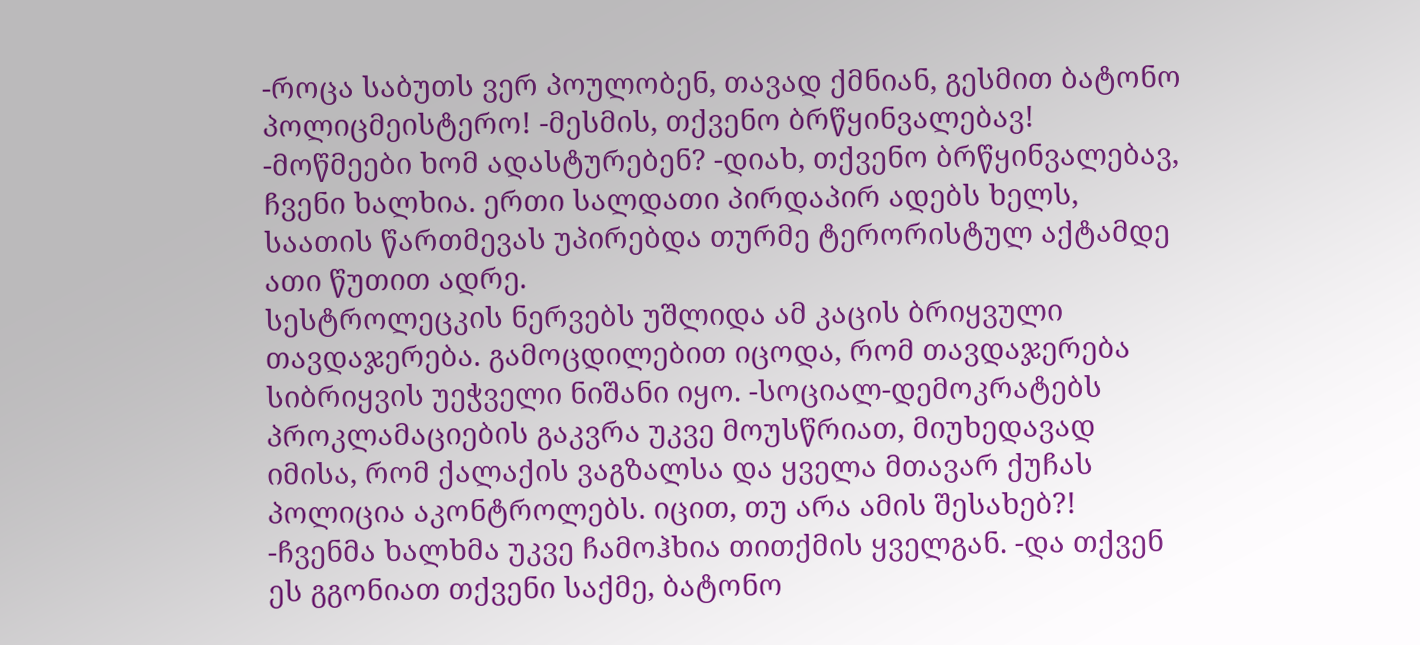-როცა საბუთს ვერ პოულობენ, თავად ქმნიან, გესმით ბატონო პოლიცმეისტერო! -მესმის, თქვენო ბრწყინვალებავ! -მოწმეები ხომ ადასტურებენ? -დიახ, თქვენო ბრწყინვალებავ, ჩვენი ხალხია. ერთი სალდათი პირდაპირ ადებს ხელს, საათის წართმევას უპირებდა თურმე ტერორისტულ აქტამდე ათი წუთით ადრე.
სესტროლეცკის ნერვებს უშლიდა ამ კაცის ბრიყვული თავდაჯერება. გამოცდილებით იცოდა, რომ თავდაჯერება სიბრიყვის უეჭველი ნიშანი იყო. -სოციალ-დემოკრატებს პროკლამაციების გაკვრა უკვე მოუსწრიათ, მიუხედავად იმისა, რომ ქალაქის ვაგზალსა და ყველა მთავარ ქუჩას პოლიცია აკონტროლებს. იცით, თუ არა ამის შესახებ?! -ჩვენმა ხალხმა უკვე ჩამოჰხია თითქმის ყველგან. -და თქვენ ეს გგონიათ თქვენი საქმე, ბატონო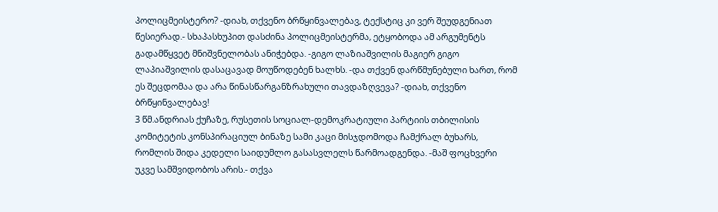პოლიცმეისტერო? -დიახ, თქვენო ბრწყინვალებავ, ტექსტიც კი ვერ შეუდგენიათ წესიერად.- სხაპასხუპით დასძინა პოლიცმეისტერმა, ეტყობოდა ამ არგუმენტს გადამწყვეტ მნიშვნელობას ანიჭებდა. -გიგო ლაზიაშვილის მაგიერ გიგო ლაპიაშვილის დასაცავად მოუწოდებენ ხალხს. -და თქვენ დარწმუნებული ხართ, რომ ეს შეცდომაა და არა წინასწარგანზრახული თავდაზღვევა? -დიახ, თქვენო ბრწყინვალებავ!
3 წმ.ანდრიას ქუჩაზე, რუსეთის სოციალ-დემოკრატიული პარტიის თბილისის კომიტეტის კონსპირაციულ ბინაზე სამი კაცი მისჯდომოდა ჩამქრალ ბუხარს, რომლის შიდა კედელი საიდუმლო გასასვლელს წარმოადგენდა. -მაშ ფოცხვერი უკვე სამშვიდობოს არის.- თქვა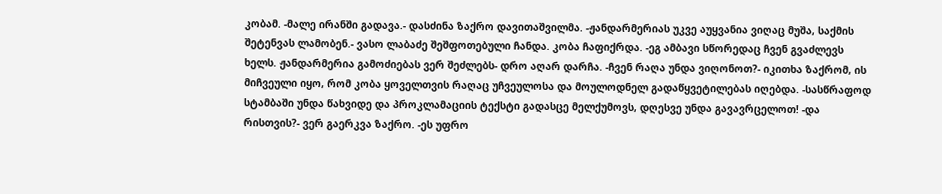კობამ. -მალე ირანში გადავა.- დასძინა ზაქრო დავითაშვილმა. -ჟანდარმერიას უკვე აუყვანია ვიღაც მუშა, საქმის შეტენვას ლამობენ.- ვასო ლაბაძე შეშფოთებული ჩანდა. კობა ჩაფიქრდა. -ეგ ამბავი სწორედაც ჩვენ გვაძლევს ხელს. ჟანდარმერია გამოძიებას ვერ შეძლებს- დრო აღარ დარჩა. -ჩვენ რაღა უნდა ვიღონოთ?- იკითხა ზაქრომ, ის მიჩვეული იყო, რომ კობა ყოველთვის რაღაც უჩვეულოსა და მოულოდნელ გადაწყვეტილებას იღებდა. -სასწრაფოდ სტამბაში უნდა წახვიდე და პროკლამაციის ტექსტი გადასცე მელქუმოვს, დღესვე უნდა გავავრცელოთ! -და რისთვის?- ვერ გაერკვა ზაქრო. -ეს უფრო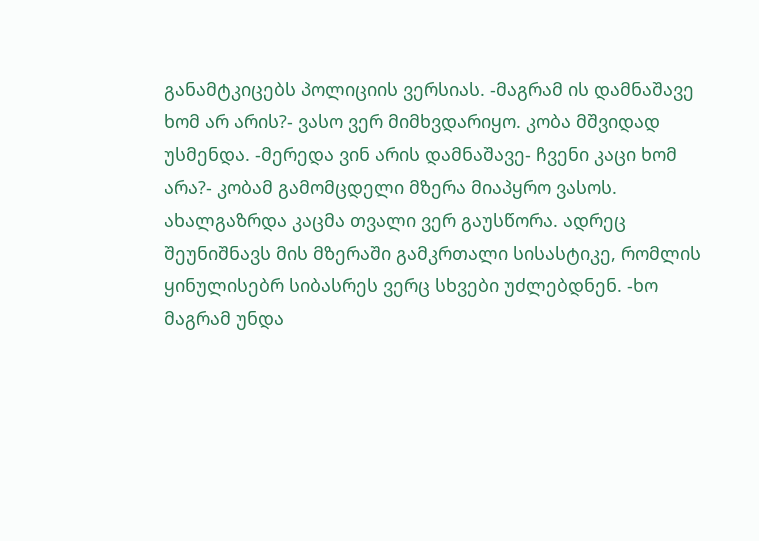განამტკიცებს პოლიციის ვერსიას. -მაგრამ ის დამნაშავე ხომ არ არის?- ვასო ვერ მიმხვდარიყო. კობა მშვიდად უსმენდა. -მერედა ვინ არის დამნაშავე- ჩვენი კაცი ხომ არა?- კობამ გამომცდელი მზერა მიაპყრო ვასოს. ახალგაზრდა კაცმა თვალი ვერ გაუსწორა. ადრეც შეუნიშნავს მის მზერაში გამკრთალი სისასტიკე, რომლის ყინულისებრ სიბასრეს ვერც სხვები უძლებდნენ. -ხო მაგრამ უნდა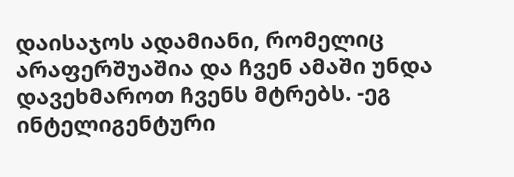დაისაჯოს ადამიანი, რომელიც არაფერშუაშია და ჩვენ ამაში უნდა დავეხმაროთ ჩვენს მტრებს. -ეგ ინტელიგენტური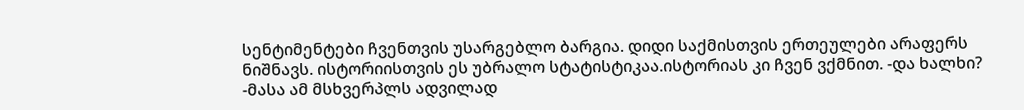სენტიმენტები ჩვენთვის უსარგებლო ბარგია. დიდი საქმისთვის ერთეულები არაფერს ნიშნავს. ისტორიისთვის ეს უბრალო სტატისტიკაა.ისტორიას კი ჩვენ ვქმნით. -და ხალხი? -მასა ამ მსხვერპლს ადვილად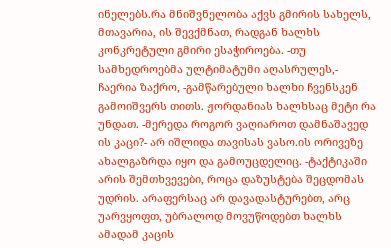ინელებს.რა მნიშვნელობა აქვს გმირის სახელს, მთავარია, ის შევქმნათ, რადგან ხალხს კონკრეტული გმირი ესაჭიროება. -თუ სამხედროებმა ულტიმატუმი აღასრულეს,- ჩაერია ზაქრო, -გამწარებული ხალხი ჩვენსკენ გამოიშვერს თითს. ჟორდანიას ხალხსაც მეტი რა უნდათ. -მერედა როგორ ვაღიაროთ დამნაშავედ ის კაცი?- არ იშლიდა თავისას ვასო.ის ორივეზე ახალგაზრდა იყო და გამოუცდელიც. -ტაქტიკაში არის შემთხვევები, როცა დაზუსტება შეცდომას უდრის. არაფერსაც არ დავადასტურებთ, არც უარვყოფთ, უბრალოდ მოვუწოდებთ ხალხს ამადამ კაცის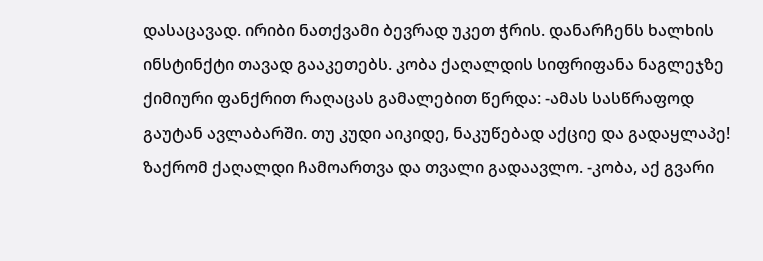დასაცავად. ირიბი ნათქვამი ბევრად უკეთ ჭრის. დანარჩენს ხალხის ინსტინქტი თავად გააკეთებს. კობა ქაღალდის სიფრიფანა ნაგლეჯზე ქიმიური ფანქრით რაღაცას გამალებით წერდა: -ამას სასწრაფოდ გაუტან ავლაბარში. თუ კუდი აიკიდე, ნაკუწებად აქციე და გადაყლაპე! ზაქრომ ქაღალდი ჩამოართვა და თვალი გადაავლო. -კობა, აქ გვარი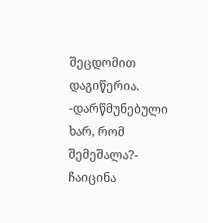შეცდომით დაგიწერია. -დარწმუნებული ხარ, რომ შემეშალა?- ჩაიცინა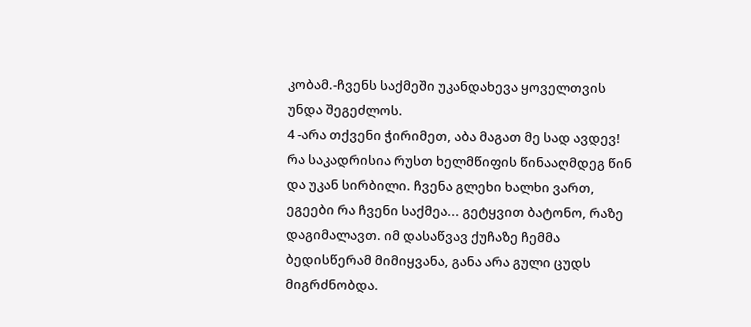კობამ.-ჩვენს საქმეში უკანდახევა ყოველთვის უნდა შეგეძლოს.
4 -არა თქვენი ჭირიმეთ, აბა მაგათ მე სად ავდევ! რა საკადრისია რუსთ ხელმწიფის წინააღმდეგ წინ და უკან სირბილი. ჩვენა გლეხი ხალხი ვართ, ეგეები რა ჩვენი საქმეა... გეტყვით ბატონო, რაზე დაგიმალავთ. იმ დასაწვავ ქუჩაზე ჩემმა ბედისწერამ მიმიყვანა, განა არა გული ცუდს მიგრძნობდა.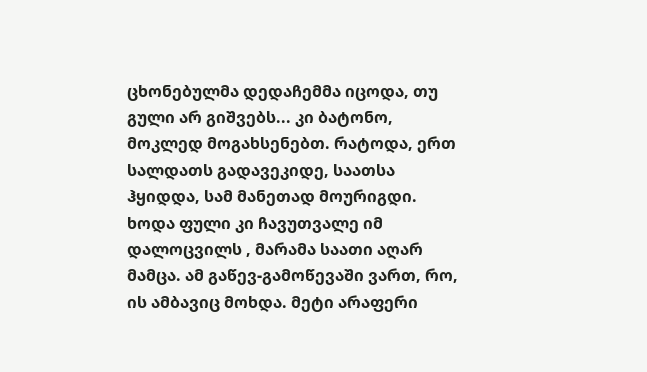ცხონებულმა დედაჩემმა იცოდა, თუ გული არ გიშვებს... კი ბატონო, მოკლედ მოგახსენებთ. რატოდა, ერთ სალდათს გადავეკიდე, საათსა ჰყიდდა, სამ მანეთად მოურიგდი. ხოდა ფული კი ჩავუთვალე იმ დალოცვილს , მარამა საათი აღარ მამცა. ამ გაწევ-გამოწევაში ვართ, რო, ის ამბავიც მოხდა. მეტი არაფერი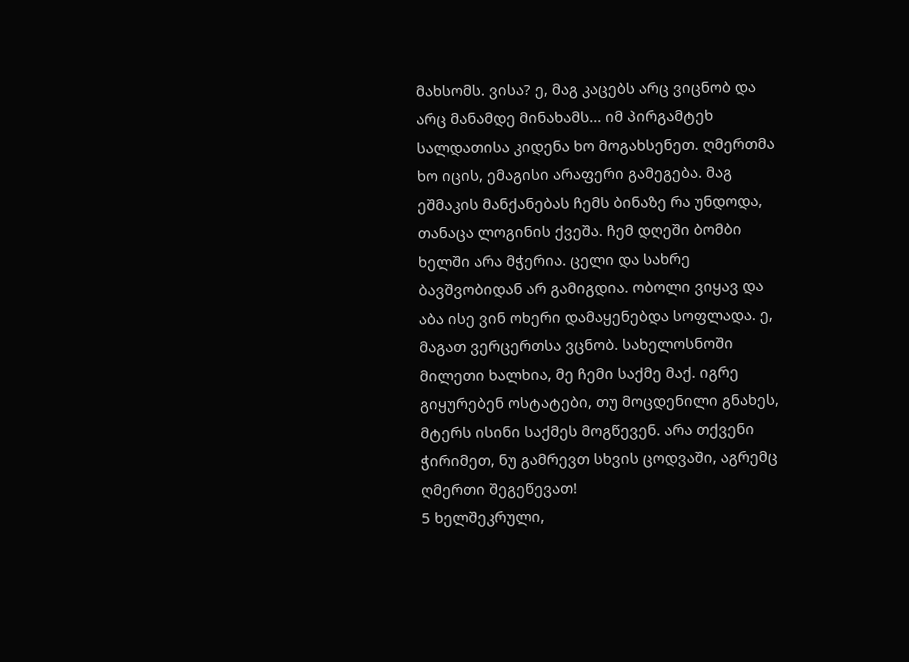მახსომს. ვისა? ე, მაგ კაცებს არც ვიცნობ და არც მანამდე მინახამს... იმ პირგამტეხ სალდათისა კიდენა ხო მოგახსენეთ. ღმერთმა ხო იცის, ემაგისი არაფერი გამეგება. მაგ ეშმაკის მანქანებას ჩემს ბინაზე რა უნდოდა, თანაცა ლოგინის ქვეშა. ჩემ დღეში ბომბი ხელში არა მჭერია. ცელი და სახრე ბავშვობიდან არ გამიგდია. ობოლი ვიყავ და აბა ისე ვინ ოხერი დამაყენებდა სოფლადა. ე, მაგათ ვერცერთსა ვცნობ. სახელოსნოში მილეთი ხალხია, მე ჩემი საქმე მაქ. იგრე გიყურებენ ოსტატები, თუ მოცდენილი გნახეს, მტერს ისინი საქმეს მოგწევენ. არა თქვენი ჭირიმეთ, ნუ გამრევთ სხვის ცოდვაში, აგრემც ღმერთი შეგეწევათ!
5 ხელშეკრული,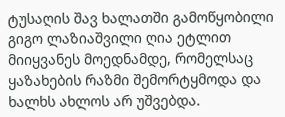ტუსაღის შავ ხალათში გამოწყობილი გიგო ლაზიაშვილი ღია ეტლით მიიყვანეს მოედნამდე, რომელსაც ყაზახების რაზმი შემორტყმოდა და ხალხს ახლოს არ უშვებდა.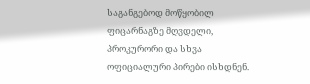საგანგებოდ მოწყობილ ფიცარნაგზე მღვდელი, პროკურორი და სხვა ოფიციალური პირები ისხდნენ.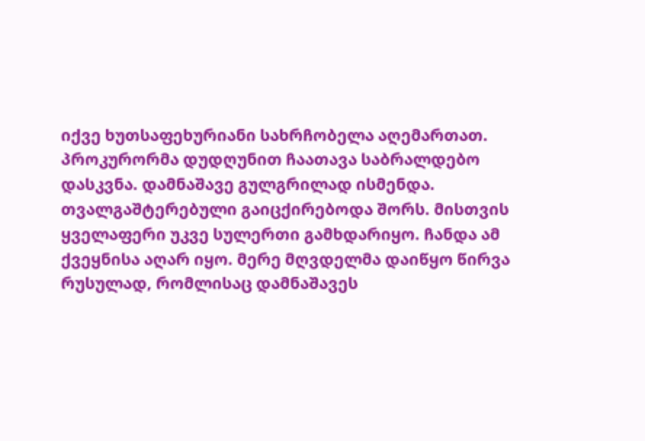იქვე ხუთსაფეხურიანი სახრჩობელა აღემართათ. პროკურორმა დუდღუნით ჩაათავა საბრალდებო დასკვნა. დამნაშავე გულგრილად ისმენდა. თვალგაშტერებული გაიცქირებოდა შორს. მისთვის ყველაფერი უკვე სულერთი გამხდარიყო. ჩანდა ამ ქვეყნისა აღარ იყო. მერე მღვდელმა დაიწყო წირვა რუსულად, რომლისაც დამნაშავეს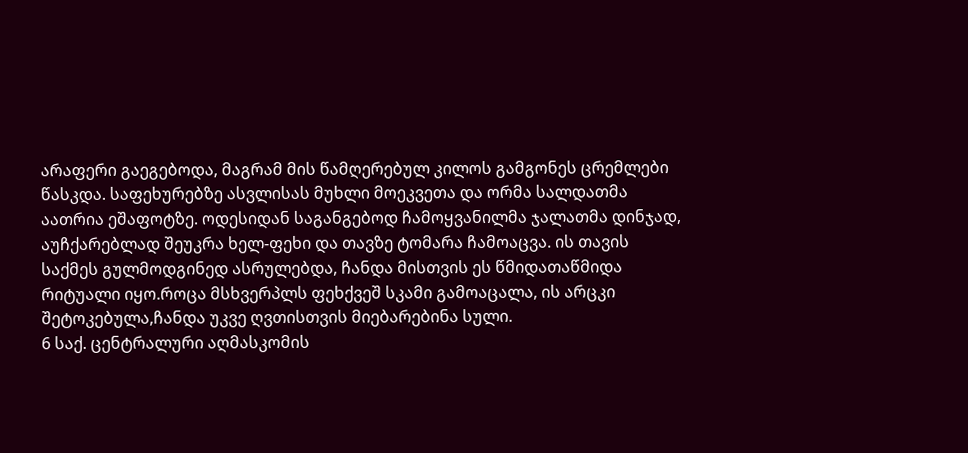არაფერი გაეგებოდა, მაგრამ მის წამღერებულ კილოს გამგონეს ცრემლები წასკდა. საფეხურებზე ასვლისას მუხლი მოეკვეთა და ორმა სალდათმა აათრია ეშაფოტზე. ოდესიდან საგანგებოდ ჩამოყვანილმა ჯალათმა დინჯად, აუჩქარებლად შეუკრა ხელ-ფეხი და თავზე ტომარა ჩამოაცვა. ის თავის საქმეს გულმოდგინედ ასრულებდა, ჩანდა მისთვის ეს წმიდათაწმიდა რიტუალი იყო.როცა მსხვერპლს ფეხქვეშ სკამი გამოაცალა, ის არცკი შეტოკებულა,ჩანდა უკვე ღვთისთვის მიებარებინა სული.
6 საქ. ცენტრალური აღმასკომის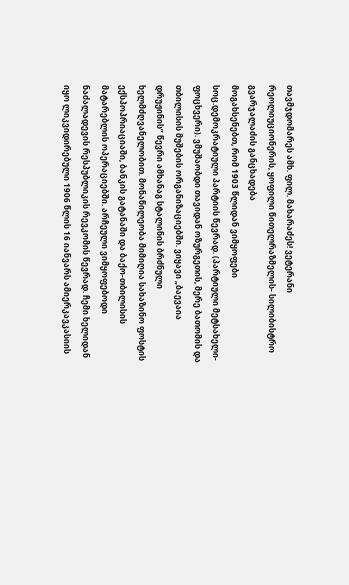თავმჯდომარეს ამხ. ფილ. მახარაძეს! ვეტერანი რეოლიუციონერის, ყოფილი წითელრაზმელის- სილიბისტრო გვარჯალაძის განცხადება
მოგახსენებთ, რომ 1903 წლიდან ვიმყოფები სოც.დემოკრატიული პარტიის წევრად. (პარტიული მეტსახელი- ფოცხვერი). ვმუშაობდი თავიდან ოზურგეთის, მერე ბათომის და თბილისის მუშების ორგანიზაციებში. ვიყავი „ბაევაია დრუჟინის” წევრი ამხანაგ სტალინის ბრძნული ხელმძღვანელობით. მონაწილეობა მიმიღია სახაზინო ფოსტის ექსპოპრიაციაში, ბანკის გატანაში და ბაქო-თბილისის მატარებლის ოპერაციებში. არჩეული ვიმყოფებოდი ნაძალადევის რესპუბლიკის რევკომის წევრად. ჩემი ხელიდან იყო ლიკვიდირებული 1906 წლის 16 იანვარს ამიერკავკასიის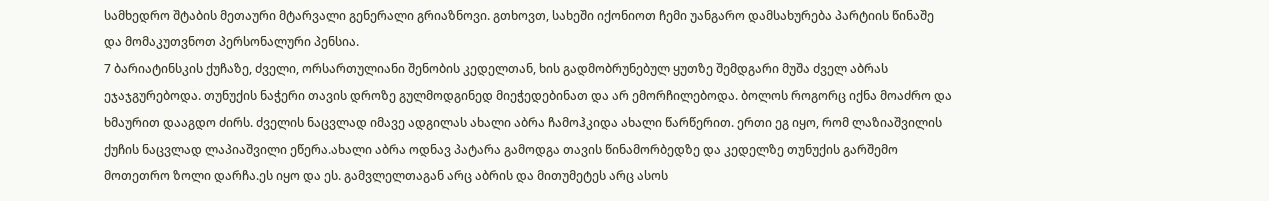სამხედრო შტაბის მეთაური მტარვალი გენერალი გრიაზნოვი. გთხოვთ, სახეში იქონიოთ ჩემი უანგარო დამსახურება პარტიის წინაშე და მომაკუთვნოთ პერსონალური პენსია.
7 ბარიატინსკის ქუჩაზე, ძველი, ორსართულიანი შენობის კედელთან, ხის გადმობრუნებულ ყუთზე შემდგარი მუშა ძველ აბრას ეჯაჯგურებოდა. თუნუქის ნაჭერი თავის დროზე გულმოდგინედ მიეჭედებინათ და არ ემორჩილებოდა. ბოლოს როგორც იქნა მოაძრო და ხმაურით დააგდო ძირს. ძველის ნაცვლად იმავე ადგილას ახალი აბრა ჩამოჰკიდა ახალი წარწერით. ერთი ეგ იყო, რომ ლაზიაშვილის ქუჩის ნაცვლად ლაპიაშვილი ეწერა.ახალი აბრა ოდნავ პატარა გამოდგა თავის წინამორბედზე და კედელზე თუნუქის გარშემო მოთეთრო ზოლი დარჩა.ეს იყო და ეს. გამვლელთაგან არც აბრის და მითუმეტეს არც ასოს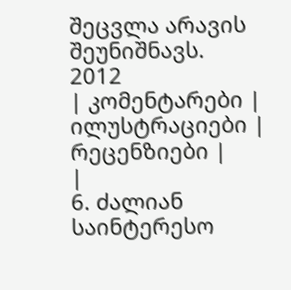შეცვლა არავის შეუნიშნავს.
2012
| კომენტარები |
ილუსტრაციები |
რეცენზიები |
|
6. ძალიან საინტერესო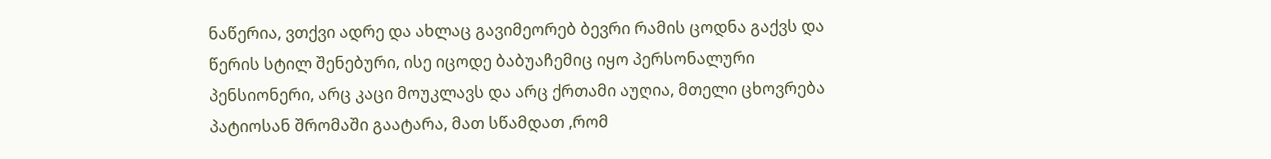ნაწერია, ვთქვი ადრე და ახლაც გავიმეორებ ბევრი რამის ცოდნა გაქვს და წერის სტილ შენებური, ისე იცოდე ბაბუაჩემიც იყო პერსონალური პენსიონერი, არც კაცი მოუკლავს და არც ქრთამი აუღია, მთელი ცხოვრება პატიოსან შრომაში გაატარა, მათ სწამდათ ,რომ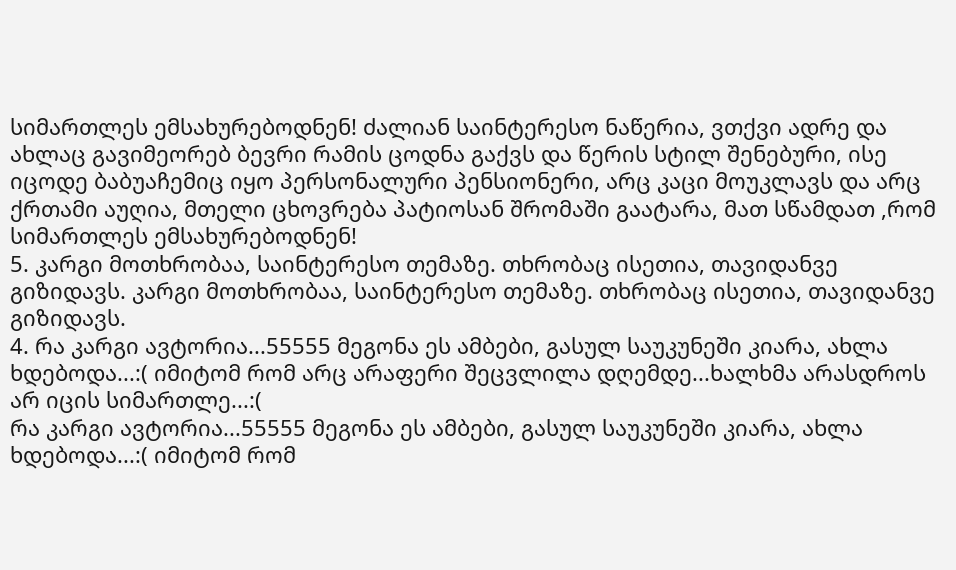სიმართლეს ემსახურებოდნენ! ძალიან საინტერესო ნაწერია, ვთქვი ადრე და ახლაც გავიმეორებ ბევრი რამის ცოდნა გაქვს და წერის სტილ შენებური, ისე იცოდე ბაბუაჩემიც იყო პერსონალური პენსიონერი, არც კაცი მოუკლავს და არც ქრთამი აუღია, მთელი ცხოვრება პატიოსან შრომაში გაატარა, მათ სწამდათ ,რომ სიმართლეს ემსახურებოდნენ!
5. კარგი მოთხრობაა, საინტერესო თემაზე. თხრობაც ისეთია, თავიდანვე გიზიდავს. კარგი მოთხრობაა, საინტერესო თემაზე. თხრობაც ისეთია, თავიდანვე გიზიდავს.
4. რა კარგი ავტორია...55555 მეგონა ეს ამბები, გასულ საუკუნეში კიარა, ახლა ხდებოდა...:( იმიტომ რომ არც არაფერი შეცვლილა დღემდე...ხალხმა არასდროს არ იცის სიმართლე...:(
რა კარგი ავტორია...55555 მეგონა ეს ამბები, გასულ საუკუნეში კიარა, ახლა ხდებოდა...:( იმიტომ რომ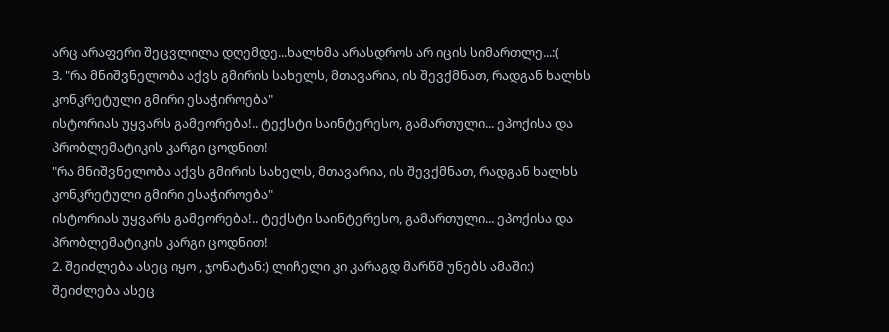არც არაფერი შეცვლილა დღემდე...ხალხმა არასდროს არ იცის სიმართლე...:(
3. "რა მნიშვნელობა აქვს გმირის სახელს, მთავარია, ის შევქმნათ, რადგან ხალხს კონკრეტული გმირი ესაჭიროება"
ისტორიას უყვარს გამეორება!.. ტექსტი საინტერესო, გამართული... ეპოქისა და პრობლემატიკის კარგი ცოდნით!
"რა მნიშვნელობა აქვს გმირის სახელს, მთავარია, ის შევქმნათ, რადგან ხალხს კონკრეტული გმირი ესაჭიროება"
ისტორიას უყვარს გამეორება!.. ტექსტი საინტერესო, გამართული... ეპოქისა და პრობლემატიკის კარგი ცოდნით!
2. შეიძლება ასეც იყო , ჯონატან:) ლიჩელი კი კარაგდ მარწმ უნებს ამაში:) შეიძლება ასეც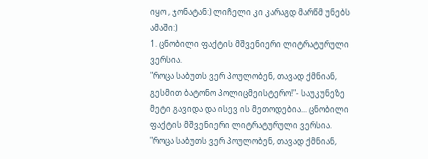იყო , ჯონატან:) ლიჩელი კი კარაგდ მარწმ უნებს ამაში:)
1. ცნობილი ფაქტის მშვენიერი ლიტრატურული ვერსია.
"როცა საბუთს ვერ პოულობენ, თავად ქმნიან, გესმით ბატონო პოლიცმეისტერო!"- საუკუნეზე მეტი გავიდა და ისევ ის მეთოდებია... ცნობილი ფაქტის მშვენიერი ლიტრატურული ვერსია.
"როცა საბუთს ვერ პოულობენ, თავად ქმნიან,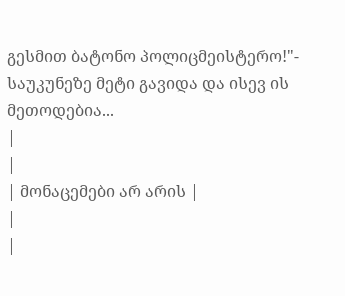გესმით ბატონო პოლიცმეისტერო!"- საუკუნეზე მეტი გავიდა და ისევ ის მეთოდებია...
|
|
| მონაცემები არ არის |
|
|